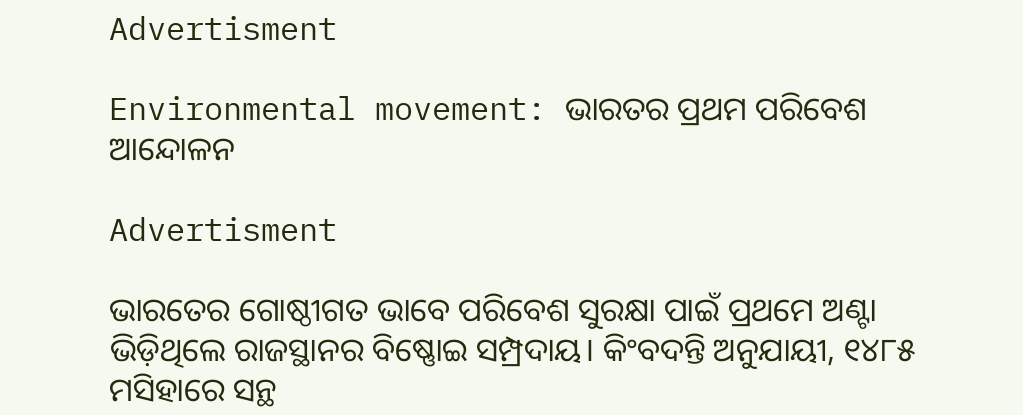Advertisment

Environmental movement: ଭାରତର ପ୍ରଥମ ପରିବେଶ ଆନ୍ଦୋଳନ

Advertisment

ଭାରତ‌େର ଗୋଷ୍ଠୀଗତ ଭାବେ ପରିବେଶ ସୁରକ୍ଷା ପାଇଁ ପ୍ରଥମେ ଅଣ୍ଟା ଭିଡ଼ିଥିଲେ ରାଜସ୍ଥାନର ବିଷ୍ଣୋଇ ସମ୍ପ୍ରଦାୟ। କିଂବଦନ୍ତି ଅନୁଯାୟୀ, ୧୪୮୫ ମସିହାରେ ସନ୍ଥ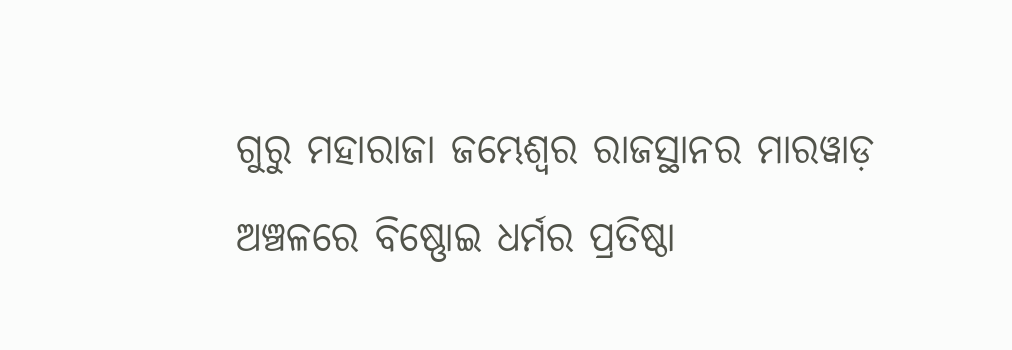ଗୁରୁ ମହାରାଜା ଜମ୍ଭେଶ୍ୱର ରାଜସ୍ଥାନର ମାରୱାଡ଼ ଅଞ୍ଚଳରେ ବିଷ୍ଣୋଇ ଧର୍ମର ପ୍ରତିଷ୍ଠା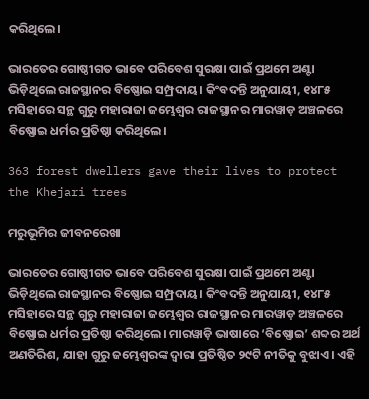କରିଥିଲେ।

ଭାରତ‌େର ଗୋଷ୍ଠୀଗତ ଭାବେ ପରିବେଶ ସୁରକ୍ଷା ପାଇଁ ପ୍ରଥମେ ଅଣ୍ଟା ଭିଡ଼ିଥିଲେ ରାଜସ୍ଥାନର ବିଷ୍ଣୋଇ ସମ୍ପ୍ରଦାୟ। କିଂବଦନ୍ତି ଅନୁଯାୟୀ, ୧୪୮୫ ମସିହାରେ ସନ୍ଥ ଗୁରୁ ମହାରାଜା ଜମ୍ଭେଶ୍ୱର ରାଜସ୍ଥାନର ମାରୱାଡ଼ ଅଞ୍ଚଳରେ ବିଷ୍ଣୋଇ ଧର୍ମର ପ୍ରତିଷ୍ଠା କରିଥିଲେ।

363 forest dwellers gave their lives to protect the Khejari trees

ମରୁଭୂମିର ଜୀବନରେଖା

ଭାରତ‌େର ଗୋଷ୍ଠୀଗତ ଭାବେ ପରିବେଶ ସୁରକ୍ଷା ପାଇଁ ପ୍ରଥମେ ଅଣ୍ଟା ଭିଡ଼ିଥିଲେ ରାଜସ୍ଥାନର ବିଷ୍ଣୋଇ ସମ୍ପ୍ରଦାୟ। କିଂବଦନ୍ତି ଅନୁଯାୟୀ, ୧୪୮୫ ମସିହାରେ ସନ୍ଥ ଗୁରୁ ମହାରାଜା ଜମ୍ଭେଶ୍ୱର ରାଜସ୍ଥାନର ମାରୱାଡ଼ ଅଞ୍ଚଳରେ ବିଷ୍ଣୋଇ ଧର୍ମର ପ୍ରତିଷ୍ଠା କରିଥିଲେ। ମାରୱାଡ଼ି ଭାଷାରେ ‘ବିଷ୍ଣୋଇ’ ଶବ୍ଦର ଅର୍ଥ ଅଣତିରିଶ, ଯାହା ଗୁରୁ ଜମ୍ଭେଶ୍ୱରଙ୍କ ଦ୍ୱାରା ପ୍ରତିଷ୍ଠିତ ୨୯ଟି ନୀତିକୁ ବୁଝାଏ। ଏହି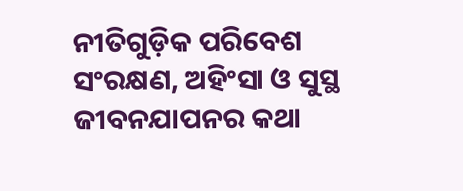ନୀତିଗୁଡ଼ିକ ପରିବେଶ ସଂରକ୍ଷଣ, ଅହିଂସା ଓ ସୁସ୍ଥ ଜୀବନଯାପନର କଥା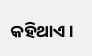କହିଥାଏ।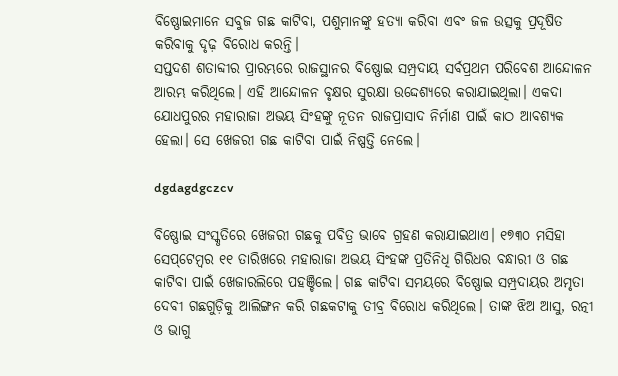ବିଷ୍ଣୋଇମାନେ ସବୁଜ ଗଛ କାଟିବା, ପଶୁମାନଙ୍କୁ ହତ୍ୟା କରିବା ଏବଂ ଜଳ ଉତ୍ସକୁ ପ୍ରଦୂଷିତ କରିବାକୁ ଦୃଢ଼ ବିରୋଧ କରନ୍ତି।
ସପ୍ତଦଶ ଶତାବ୍ଦୀର ପ୍ରାରମ୍ଭରେ ରାଜସ୍ଥାନର ବିଷ୍ଣୋଇ ସମ୍ପ୍ରଦାୟ ସର୍ବପ୍ରଥମ ପରିବେଶ ଆନ୍ଦୋଳନ ଆରମ୍ଭ କରିଥିଲେ। ଏହି ଆନ୍ଦୋଳନ ବୃକ୍ଷର ସୁରକ୍ଷା ଉଦ୍ଦେଶ୍ୟରେ କରାଯାଇଥିଲା। ଏକଦା ଯୋଧପୁରର ମହାରାଜା ଅଭୟ ସିଂହଙ୍କୁ ନୂତନ ରାଜପ୍ରାସାଦ ନିର୍ମାଣ ପାଇଁ କାଠ ଆବଶ୍ୟକ ହେଲା। ସେ ଖେଜରୀ ଗଛ କାଟିବା ପାଇଁ ନିଷ୍ପତ୍ତି ନେଲେ।

dgdagdgczcv

ବିଷ୍ଣୋଇ ସଂସ୍କୃତିରେ ଖେଜରୀ ଗଛକୁ ପବିତ୍ର ଭାବେ ଗ୍ରହଣ କରାଯାଇଥାଏ। ୧୭୩୦ ମସିହା ସେପ୍‌ଟେମ୍ବର ୧୧ ତାରିଖରେ ମହାରାଜା ଅଭୟ ସିଂହଙ୍କ ପ୍ରତିନିଧି ଗିରିଧର ବନ୍ଧାରୀ ଓ ଗଛ କାଟିବା ପାଇଁ ଖେଜାରଲିରେ ପହଞ୍ଚିଲେ। ଗଛ କାଟିବା ସମୟରେ ବିଷ୍ଣୋଇ ସମ୍ପ୍ରଦାୟର ଅମୃତା ଦେବୀ ଗଛଗୁଡ଼ିକୁ ଆଲିଙ୍ଗନ କରି ଗଛକଟାକୁ ତୀବ୍ର ବିରୋଧ କରିଥିଲେ। ତାଙ୍କ ଝିଅ ଆସୁ, ରତ୍ନୀ ଓ ଭାଗୁ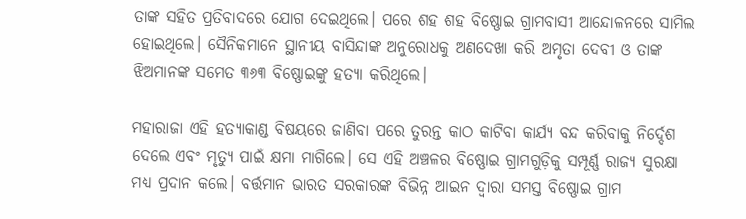ତାଙ୍କ ସହିତ ପ୍ରତିବାଦରେ ଯୋଗ ଦେଇଥିଲେ। ପରେ ଶହ ଶହ ବିଷ୍ଣୋଇ ଗ୍ରାମବାସୀ ଆନ୍ଦୋଳନରେ ସାମିଲ ହୋଇଥିଲେ। ସୈନିକମାନେ ସ୍ଥାନୀୟ ବାସିନ୍ଦାଙ୍କ ଅନୁରୋଧକୁ ଅଣଦେଖା କରି ଅମୃତା ଦେବୀ ଓ ତାଙ୍କ ଝିଅମାନଙ୍କ ସମେତ ୩୬୩ ବିଷ୍ଣୋଇଙ୍କୁ ହତ୍ୟା କରିଥିଲେ।

ମହାରାଜା ଏହି ହତ୍ୟାକାଣ୍ଡ ବିଷୟରେ ଜାଣିବା ପରେ ତୁରନ୍ତ କାଠ କାଟିବା କାର୍ଯ୍ୟ ବନ୍ଦ କରିବାକୁ ନିର୍ଦ୍ଦେଶ ଦେଲେ ଏବଂ ମୃତ୍ୟୁ ପାଇଁ କ୍ଷମା ମାଗିଲେ। ସେ ଏହି ଅଞ୍ଚଳର ବିଷ୍ଣୋଇ ଗ୍ରାମଗୁଡ଼ିକୁ ସମ୍ପୂର୍ଣ୍ଣ ରାଜ୍ୟ ସୁରକ୍ଷା ମଧ୍ୟ ପ୍ରଦାନ କଲେ। ବର୍ତ୍ତମାନ ଭାରତ ସରକାରଙ୍କ ବିଭିନ୍ନ ଆଇନ ଦ୍ୱାରା ସମସ୍ତ ବିଷ୍ଣୋଇ ଗ୍ରାମ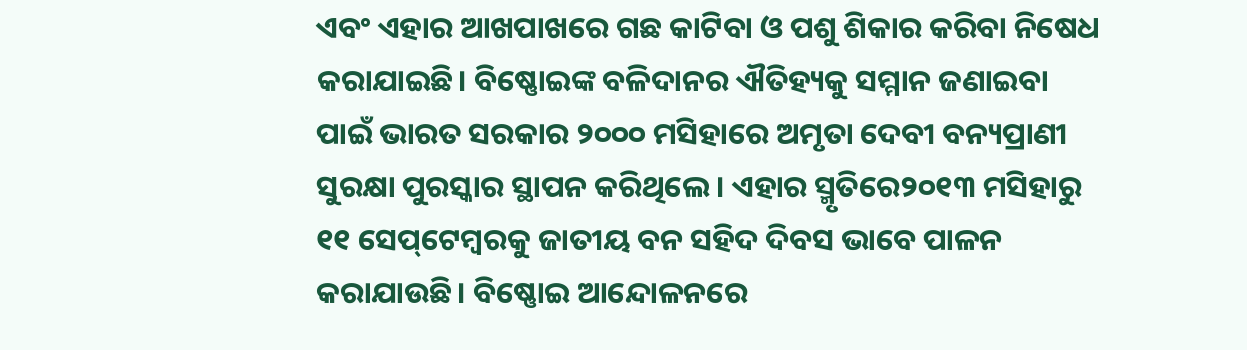ଏବଂ ଏହାର ଆଖପାଖରେ ଗଛ କାଟିବା ଓ ପଶୁ ଶିକାର କରିବା ନିଷେଧ କରାଯାଇଛି। ବିଷ୍ଣୋଇଙ୍କ ବଳିଦାନର ଐତିହ୍ୟକୁ ସମ୍ମାନ ଜଣାଇବା ପାଇଁ ଭାରତ ସରକାର ୨୦୦୦ ମସିହାରେ ଅମୃତା ଦେବୀ ବନ୍ୟପ୍ରାଣୀ ସୁରକ୍ଷା ପୁରସ୍କାର ସ୍ଥାପନ କରିଥିଲେ। ଏହାର ସ୍ମୃତିରେ୨୦୧୩ ମସିହାରୁ ୧୧ ସେପ୍‌ଟେମ୍ବରକୁ ଜାତୀୟ ବନ ସହିଦ ଦିବସ ଭାବେ ପାଳନ କରାଯାଉଛି। ବିଷ୍ଣୋଇ ଆନ୍ଦୋଳନରେ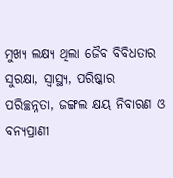ମୁଖ୍ୟ ଲକ୍ଷ୍ୟ ଥିଲା ଜୈବ ବିବିଧତାର ସୁରକ୍ଷା, ସ୍ୱାସ୍ଥ୍ୟ, ପରିଷ୍କାର ପରିଚ୍ଛନ୍ନତା, ଜଙ୍ଗଲ କ୍ଷୟ ନିବାରଣ ଓ ବନ୍ୟପ୍ରାଣୀ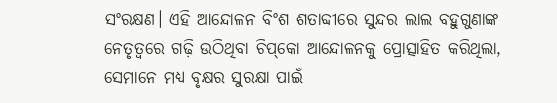ସଂରକ୍ଷଣ। ଏହି ଆନ୍ଦୋଳନ ବିଂଶ ଶତାବ୍ଦୀରେ ସୁନ୍ଦର ଲାଲ ବହୁଗୁଣାଙ୍କ ନେତୃତ୍ୱରେ ଗଢ଼ି ଉଠିଥିବା ଚିପ୍‌କୋ ଆନ୍ଦୋଳନକୁ ପ୍ରୋତ୍ସାହିତ କରିଥିଲା, ସେମାନେ ମଧ୍ୟ ବୃକ୍ଷର ସୁରକ୍ଷା ପାଇଁ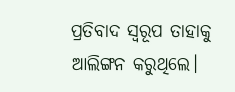ପ୍ରତିବାଦ ସ୍ବରୂପ ତାହାକୁ ଆଲିଙ୍ଗନ କରୁଥିଲେ।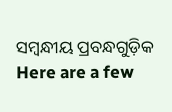ସମ୍ବନ୍ଧୀୟ ପ୍ରବନ୍ଧଗୁଡ଼ିକ
Here are a few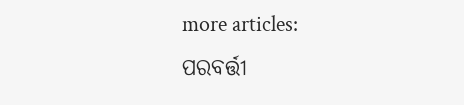more articles:
ପରବର୍ତ୍ତୀ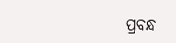ପ୍ରବନ୍ଧ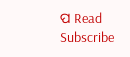ପ Read
Subscribe